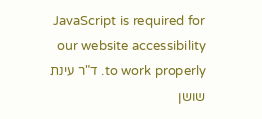JavaScript is required for our website accessibility to work properly. ד"ר עינת שושן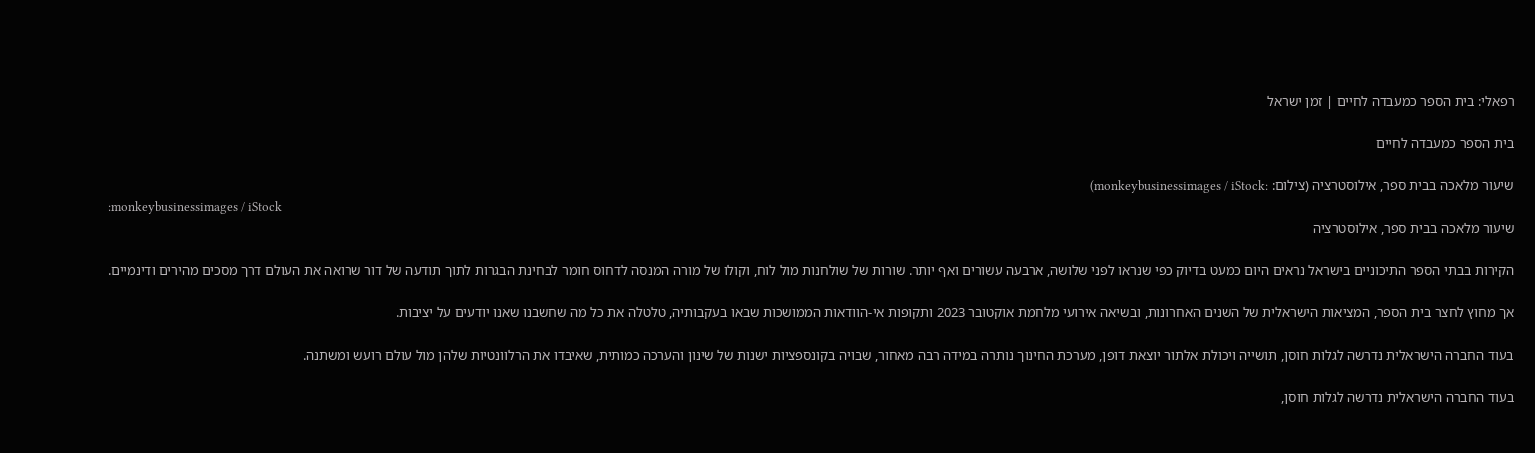רפאלי: בית הספר כמעבדה לחיים | זמן ישראל

בית הספר כמעבדה לחיים

שיעור מלאכה בבית ספר, אילוסטרציה (צילום: :monkeybusinessimages / iStock)
:monkeybusinessimages / iStock
שיעור מלאכה בבית ספר, אילוסטרציה

הקירות בבתי הספר התיכוניים בישראל נראים היום כמעט בדיוק כפי שנראו לפני שלושה, ארבעה עשורים ואף יותר. שורות של שולחנות מול לוח, וקולו של מורה המנסה לדחוס חומר לבחינת הבגרות לתוך תודעה של דור שרואה את העולם דרך מסכים מהירים ודינמיים.

אך מחוץ לחצר בית הספר, המציאות הישראלית של השנים האחרונות, ובשיאה אירועי מלחמת אוקטובר 2023 ותקופות אי-הוודאות הממושכות שבאו בעקבותיה, טלטלה את כל מה שחשבנו שאנו יודעים על יציבות.

בעוד החברה הישראלית נדרשה לגלות חוסן, תושייה ויכולת אלתור יוצאת דופן, מערכת החינוך נותרה במידה רבה מאחור, שבויה בקונספציות ישנות של שינון והערכה כמותית, שאיבדו את הרלוונטיות שלהן מול עולם רועש ומשתנה.

בעוד החברה הישראלית נדרשה לגלות חוסן,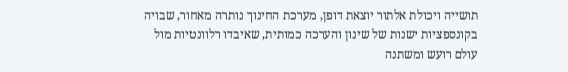תושייה ויכולת אלתור יוצאת דופן, מערכת החינוך נותרה מאחור, שבויה בקונספציות ישנות של שינון והערכה כמותית, שאיבדו רלוונטיות מול עולם רועש ומשתנה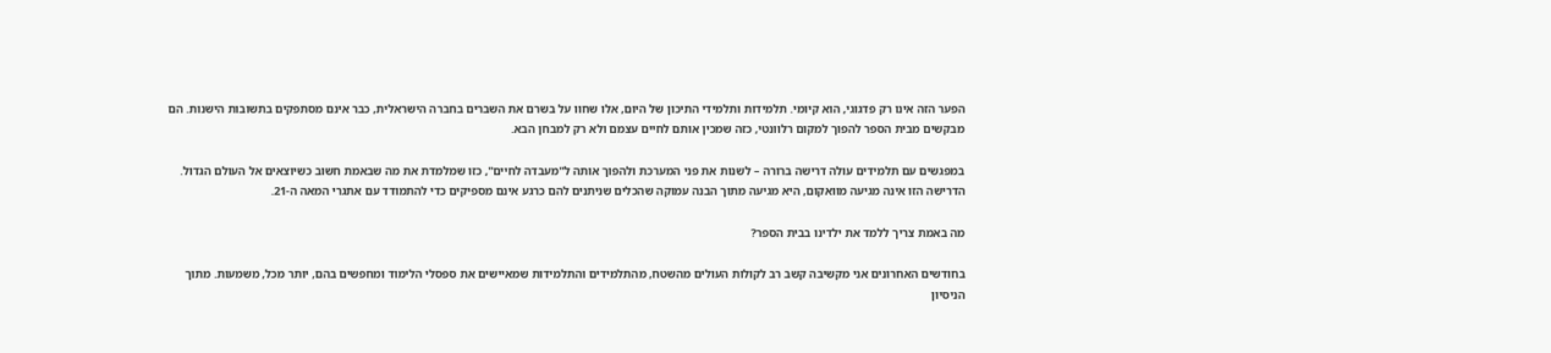הפער הזה אינו רק פדגוגי, הוא קיומי. תלמידות ותלמידי התיכון של היום, אלו שחוו על בשרם את השברים בחברה הישראלית, כבר אינם מסתפקים בתשובות הישנות. הם מבקשים מבית הספר להפוך למקום רלוונטי, כזה שמכין אותם לחיים עצמם ולא רק למבחן הבא.

במפגשים עם תלמידים עולה דרישה ברורה – לשנות את פני המערכת ולהפוך אותה ל"מעבדה לחיים", כזו שמלמדת את מה שבאמת חשוב כשיוצאים אל העולם הגדול. הדרישה הזו אינה מגיעה מוואקום, היא מגיעה מתוך הבנה עמוקה שהכלים שניתנים להם כרגע אינם מספיקים כדי להתמודד עם אתגרי המאה ה-21.

מה באמת צריך ללמד את ילדינו בבית הספר?

בחודשים האחרונים אני מקשיבה קשב רב לקולות העולים מהשטח, מהתלמידים והתלמידות שמאיישים את ספסלי הלימוד ומחפשים בהם, יותר מכל, משמעות. מתוך הניסיון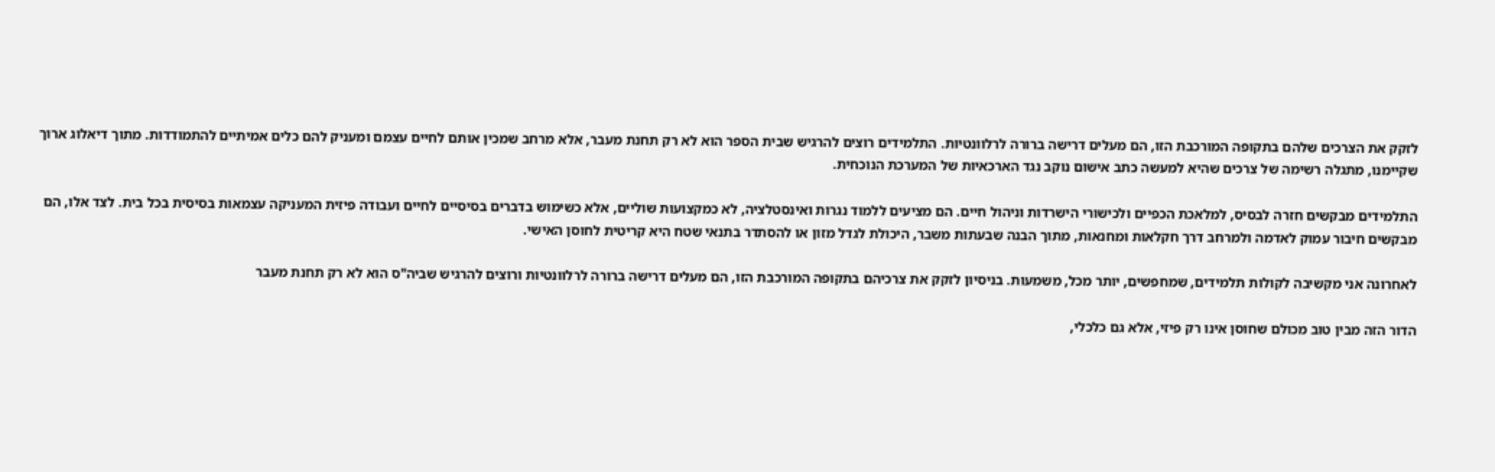לזקק את הצרכים שלהם בתקופה המורכבת הזו, הם מעלים דרישה ברורה לרלוונטיות. התלמידים רוצים להרגיש שבית הספר הוא לא רק תחנת מעבר, אלא מרחב שמכין אותם לחיים עצמם ומעניק להם כלים אמיתיים להתמודדות. מתוך דיאלוג ארוך שקיימנו, מתגלה רשימה של צרכים שהיא למעשה כתב אישום נוקב נגד הארכאיות של המערכת הנוכחית.

התלמידים מבקשים חזרה לבסיס, למלאכת הכפיים ולכישורי הישרדות וניהול חיים. הם מציעים ללמוד נגרות ואינסטלציה, לא כמקצועות שוליים, אלא כשימוש בדברים בסיסיים לחיים ועבודה פיזית המעניקה עצמאות בסיסית בכל בית. לצד אלו, הם מבקשים חיבור עמוק לאדמה ולמרחב דרך חקלאות ומחנאות, מתוך הבנה שבעתות משבר, היכולת לגדל מזון או להסתדר בתנאי שטח היא קריטית לחוסן האישי.

לאחרונה אני מקשיבה לקולות תלמידים, שמחפשים, יותר מכל, משמעות. בניסיון לזקק את צרכיהם בתקופה המורכבת הזו, הם מעלים דרישה ברורה לרלוונטיות ורוצים להרגיש שביה"ס הוא לא רק תחנת מעבר

הדור הזה מבין טוב מכולם שחוסן אינו רק פיזי, אלא גם כלכלי,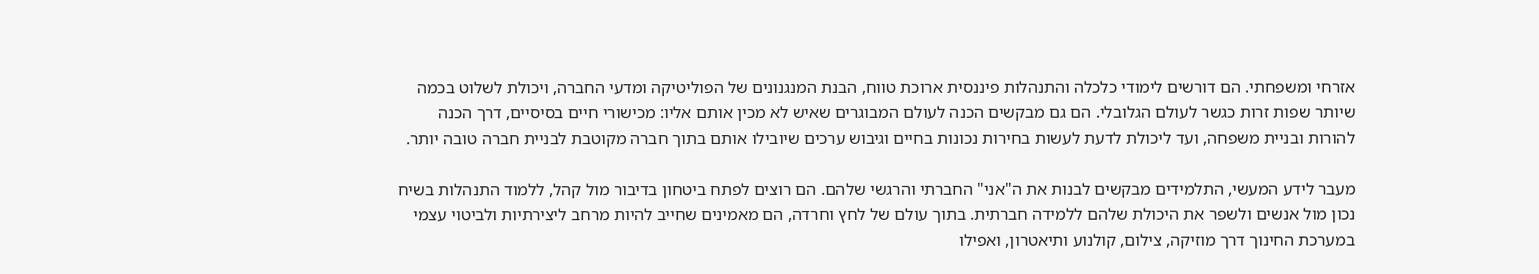אזרחי ומשפחתי. הם דורשים לימודי כלכלה והתנהלות פיננסית ארוכת טווח, הבנת המנגנונים של הפוליטיקה ומדעי החברה, ויכולת לשלוט בכמה שיותר שפות זרות כגשר לעולם הגלובלי. הם גם מבקשים הכנה לעולם המבוגרים שאיש לא מכין אותם אליו: מכישורי חיים בסיסיים, דרך הכנה להורות ובניית משפחה, ועד ליכולת לדעת לעשות בחירות נכונות בחיים וגיבוש ערכים שיובילו אותם בתוך חברה מקוטבת לבניית חברה טובה יותר.

מעבר לידע המעשי, התלמידים מבקשים לבנות את ה"אני" החברתי והרגשי שלהם. הם רוצים לפתח ביטחון בדיבור מול קהל, ללמוד התנהלות בשיח נכון מול אנשים ולשפר את היכולת שלהם ללמידה חברתית. בתוך עולם של לחץ וחרדה, הם מאמינים שחייב להיות מרחב ליצירתיות ולביטוי עצמי במערכת החינוך דרך מוזיקה, צילום, קולנוע ותיאטרון, ואפילו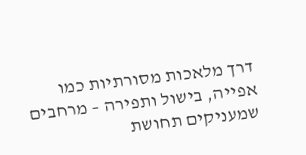דרך מלאכות מסורתיות כמו אפייה, בישול ותפירה – מרחבים שמעניקים תחושת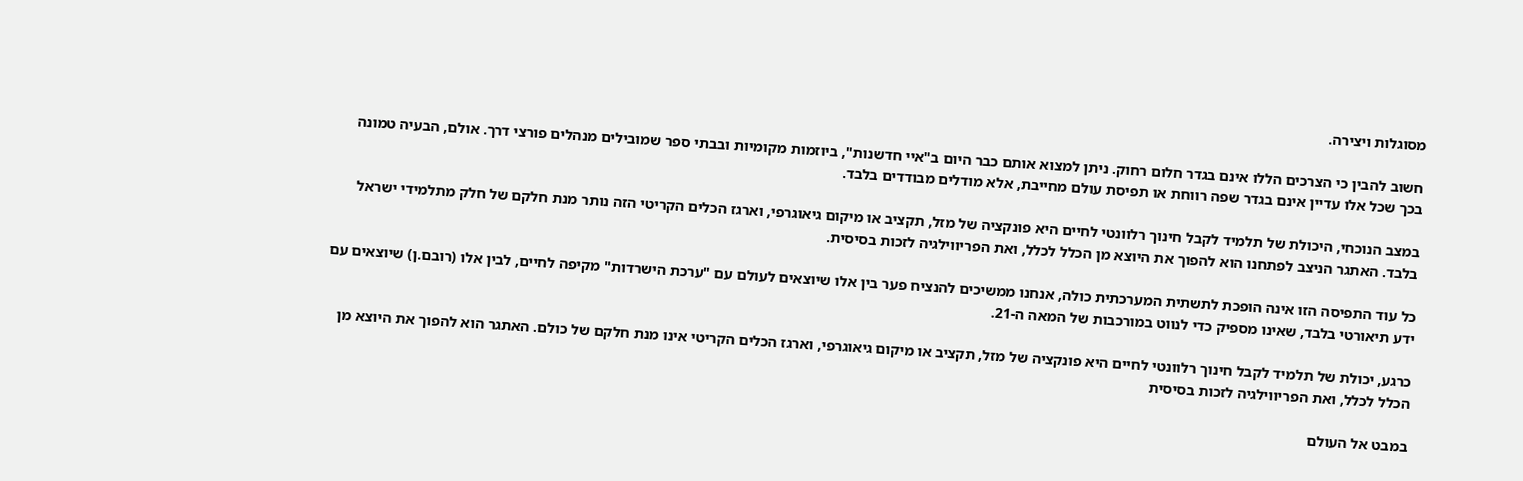מסוגלות ויצירה.

חשוב להבין כי הצרכים הללו אינם בגדר חלום רחוק. ניתן למצוא אותם כבר היום ב"איי חדשנות", ביוזמות מקומיות ובבתי ספר שמובילים מנהלים פורצי דרך. אולם, הבעיה טמונה בכך שכל אלו עדיין אינם בגדר שפה רווחת או תפיסת עולם מחייבת, אלא מודלים מבודדים בלבד.

במצב הנוכחי, היכולת של תלמיד לקבל חינוך רלוונטי לחיים היא פונקציה של מזל, תקציב או מיקום גיאוגרפי, וארגז הכלים הקריטי הזה נותר מנת חלקם של חלק מתלמידי ישראל בלבד. האתגר הניצב לפתחנו הוא להפוך את היוצא מן הכלל לכלל, ואת הפריווילגיה לזכות בסיסית.

כל עוד התפיסה הזו אינה הופכת לתשתית המערכתית כולה, אנחנו ממשיכים להנציח פער בין אלו שיוצאים לעולם עם "ערכת הישרדות" מקיפה לחיים, לבין אלו (רובם.ן) שיוצאים עם ידע תיאורטי בלבד, שאינו מספיק כדי לנווט במורכבות של המאה ה-21.

כרגע, יכולת של תלמיד לקבל חינוך רלוונטי לחיים היא פונקציה של מזל, תקציב או מיקום גיאוגרפי, וארגז הכלים הקריטי אינו מנת חלקם של כולם. האתגר הוא להפוך את היוצא מן הכלל לכלל, ואת הפריווילגיה לזכות בסיסית

במבט אל העולם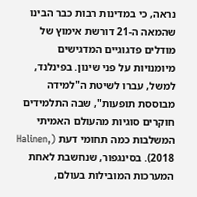נראה, כי במדינות רבות כבר הבינו שהמאה ה-21 דורשת אימוץ של מודלים פדגוגיים המדגישים מיומנויות על פני שינון. בפינלנד, למשל, עברו לשיטת ה"למידה מבוססת תופעות", שבה התלמידים חוקרים סוגיות מהעולם האמיתי המשלבות כמה תחומי דעת (Halinen, 2018). בסינגפור, שנחשבת לאחת המערכות המובילות בעולם,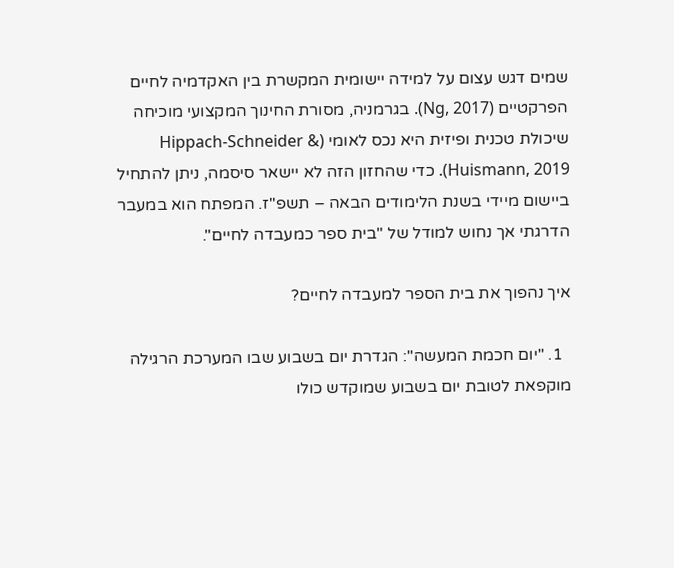שמים דגש עצום על למידה יישומית המקשרת בין האקדמיה לחיים הפרקטיים (Ng, 2017). בגרמניה, מסורת החינוך המקצועי מוכיחה שיכולת טכנית ופיזית היא נכס לאומי (Hippach-Schneider & Huismann, 2019). כדי שהחזון הזה לא יישאר סיסמה, ניתן להתחיל ביישום מיידי בשנת הלימודים הבאה – תשפ"ז. המפתח הוא במעבר הדרגתי אך נחוש למודל של "בית ספר כמעבדה לחיים".

איך נהפוך את בית הספר למעבדה לחיים?

  1. "יום חכמת המעשה": הגדרת יום בשבוע שבו המערכת הרגילה מוקפאת לטובת יום בשבוע שמוקדש כולו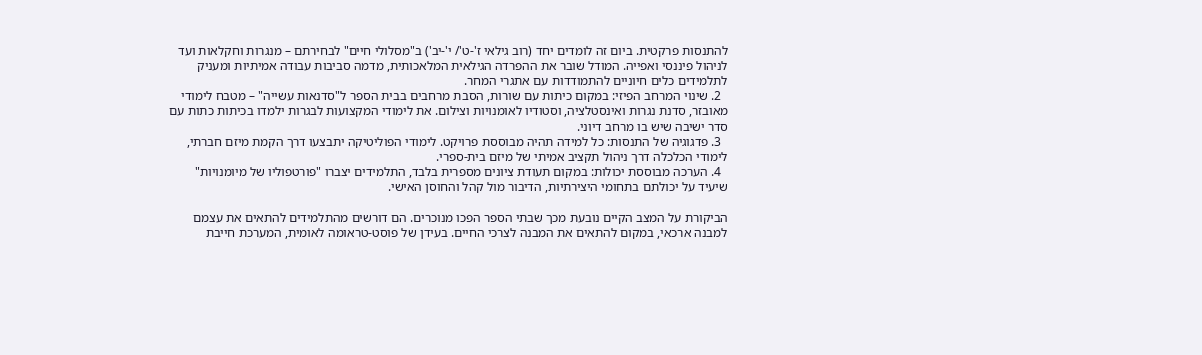להתנסות פרקטית. ביום זה לומדים יחד (רוב גילאי ז'-ט'/ י'-יב') ב"מסלולי חיים" לבחירתם – מנגרות וחקלאות ועד לניהול פיננסי ואפייה. המודל שובר את ההפרדה הגילאית המלאכותית, מדמה סביבות עבודה אמיתיות ומעניק לתלמידים כלים חיוניים להתמודדות עם אתגרי המחר.
  2. שינוי המרחב הפיזי: במקום כיתות עם שורות, הסבת מרחבים בבית הספר ל"סדנאות עשייה" – מטבח לימודי מאובזר, סדנת נגרות ואינסטלציה, וסטודיו לאומנויות וצילום. את לימודי המקצועות לבגרות ילמדו בכיתות כתות עם סדר ישיבה שיש בו מרחב דיוני.
  3. פדגוגיה של התנסות: כל למידה תהיה מבוססת פרויקט. לימודי הפוליטיקה יתבצעו דרך הקמת מיזם חברתי, לימודי הכלכלה דרך ניהול תקציב אמיתי של מיזם בית-ספרי.
  4. הערכה מבוססת יכולות: במקום תעודת ציונים מספרית בלבד, התלמידים יצברו "פורטפוליו של מיומנויות" שיעיד על יכולתם בתחומי היצירתיות, הדיבור מול קהל והחוסן האישי.

הביקורת על המצב הקיים נובעת מכך שבתי הספר הפכו מנוכרים. הם דורשים מהתלמידים להתאים את עצמם למבנה ארכאי, במקום להתאים את המבנה לצרכי החיים. בעידן של פוסט-טראומה לאומית, המערכת חייבת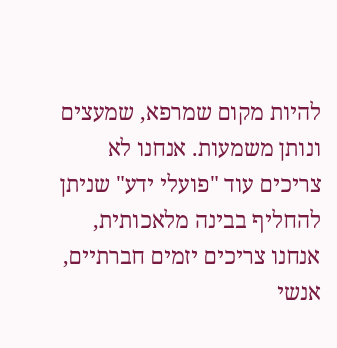להיות מקום שמרפא, שמעצים ונותן משמעות. אנחנו לא צריכים עוד "פועלי ידע" שניתן להחליף בבינה מלאכותית, אנחנו צריכים יזמים חברתיים, אנשי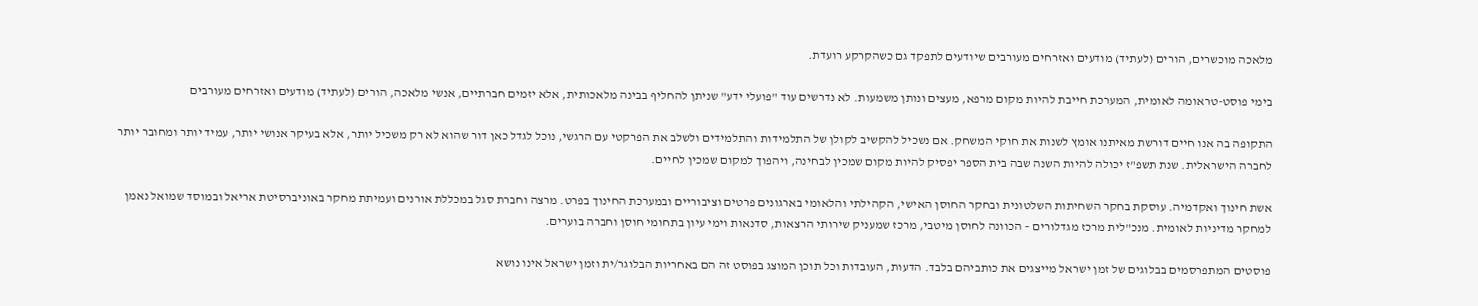מלאכה מוכשרים, הורים (לעתיד) מודעים ואזרחים מעורבים שיודעים לתפקד גם כשהקרקע רועדת.

בימי פוסט-טראומה לאומית, המערכת חייבת להיות מקום מרפא, מעצים ונותן משמעות. לא נדרשים עוד "פועלי ידע" שניתן להחליף בבינה מלאכותית, אלא יזמים חברתיים, אנשי מלאכה, הורים (לעתיד) מודעים ואזרחים מעורבים

התקופה בה אנו חיים דורשת מאיתנו אומץ לשנות את חוקי המשחק. אם נשכיל להקשיב לקולן של התלמידות והתלמידים ולשלב את הפרקטי עם הרגשי, נוכל לגדל כאן דור שהוא לא רק משכיל יותר, אלא בעיקר אנושי יותר, עמיד יותר ומחובר יותר לחברה הישראלית. שנת תשפ"ז יכולה להיות השנה שבה בית הספר יפסיק להיות מקום שמכין לבחינה, ויהפוך למקום שמכין לחיים.

אשת חינוך ואקדמיה. עוסקת בחקר השחיתות השלטונית ובחקר החוסן האישי, הקהילתי והלאומי בארגונים פרטים וציבוריים ובמערכת החינוך בפרט. מרצה וחברת סגל במכללת אורנים ועמיתת מחקר באוניברסיטת אריאל ובמוסד שמואל נאמן למחקר מדיניות לאומית. מנכ"לית מרכז מגדלורים – הכוונה לחוסן מיטבי, מרכז שמעניק שירותי הרצאות, סדנאות וימי עיון בתחומי חוסן וחברה בוערים.

פוסטים המתפרסמים בבלוגים של זמן ישראל מייצגים את כותביהם בלבד. הדעות, העובדות וכל תוכן המוצג בפוסט זה הם באחריות הבלוגר/ית וזמן ישראל אינו נושא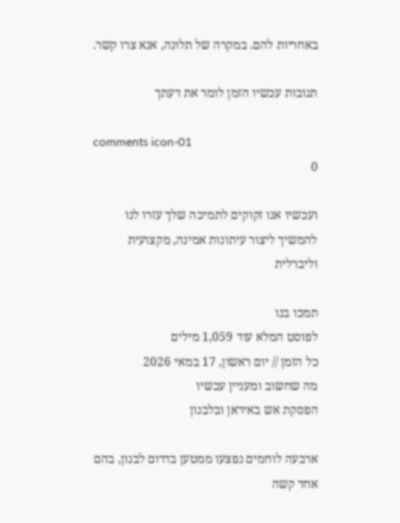באחריות להם. במקרה של תלונה, אנא צרו קשר.

תגובות עכשיו הזמן לומר את דעתך

comments icon-01
0

ועכשיו אנו זקוקים לתמיכה שלך עזרו לנו להמשיך ליצור עיתונות אמינה, מקצועית וליברלית

תמכו בנו
לפוסט המלא עוד 1,059 מילים
כל הזמן // יום ראשון, 17 במאי 2026
מה שחשוב ומעניין עכשיו
הפסקת אש באיראן ובלבנון

ארבעה לוחמים נפצעו ממטען בדרום לבנון, בהם אחד קשה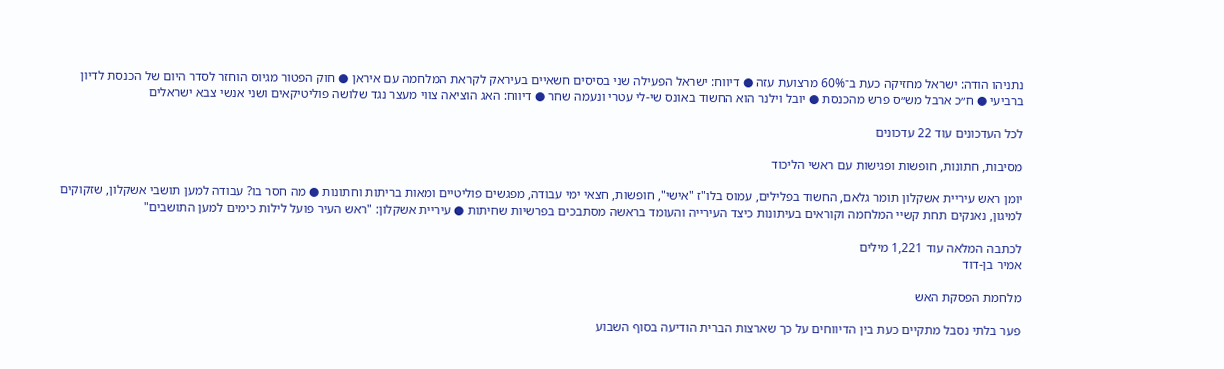נתניהו הודה: ישראל מחזיקה כעת ב־60% מרצועת עזה ● דיווח: ישראל הפעילה שני בסיסים חשאיים בעיראק לקראת המלחמה עם איראן ● חוק הפטור מגיוס הוחזר לסדר היום של הכנסת לדיון ברביעי ● ח״כ ארבל מש״ס פרש מהכנסת ● יובל וילנר הוא החשוד באונס שי-לי עטרי ונעמה שחר ● דיווח: האג הוציאה צווי מעצר נגד שלושה פוליטיקאים ושני אנשי צבא ישראלים

לכל העדכונים עוד 22 עדכונים

מסיבות, חתונות, חופשות ופגישות עם ראשי הליכוד

יומן ראש עיריית אשקלון תומר גלאם, החשוד בפלילים, עמוס בלו"ז "אישי", חופשות, חצאי ימי עבודה, מפגשים פוליטיים ומאות בריתות וחתונות ● מה חסר בו? עבודה למען תושבי אשקלון, שזקוקים למיגון, נאנקים תחת קשיי המלחמה וקוראים בעיתונות כיצד העירייה והעומד בראשה מסתבכים בפרשיות שחיתות ● עיריית אשקלון: "ראש העיר פועל לילות כימים למען התושבים"

לכתבה המלאה עוד 1,221 מילים
אמיר בן-דוד

מלחמת הפסקת האש

פער בלתי נסבל מתקיים כעת בין הדיווחים על כך שארצות הברית הודיעה בסוף השבוע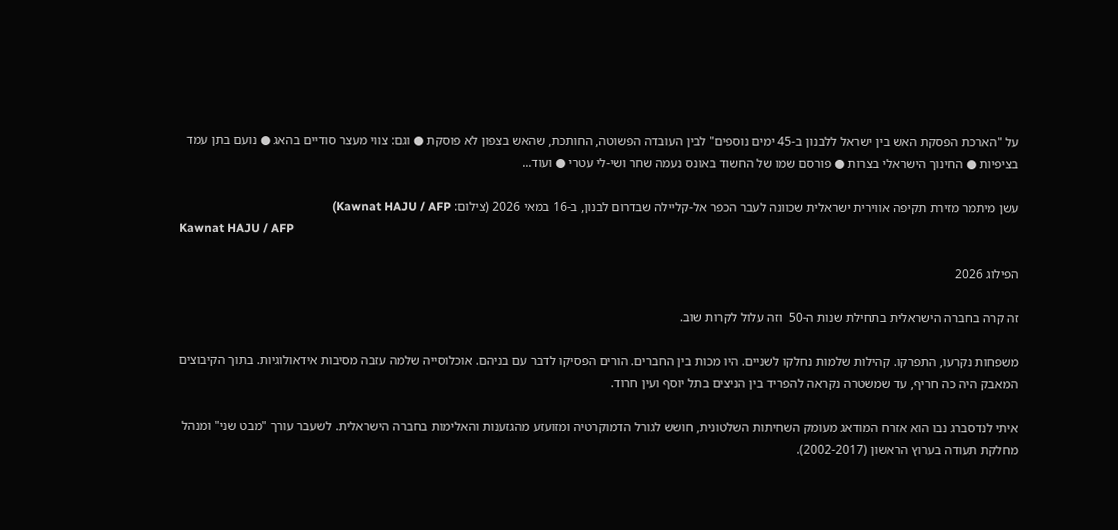על "הארכת הפסקת האש בין ישראל ללבנון ב-45 ימים נוספים" לבין העובדה הפשוטה, החותכת, שהאש בצפון לא פוסקת ● וגם: צווי מעצר סודיים בהאג ● נועם בתן עמד בציפיות ● החינוך הישראלי בצרות ● פורסם שמו של החשוד באונס נעמה שחר ושי-לי עטרי ● ועוד...

עשן מיתמר מזירת תקיפה אווירית ישראלית שכוונה לעבר הכפר אל-קליילה שבדרום לבנון, ב-16 במאי 2026 (צילום: Kawnat HAJU / AFP)
Kawnat HAJU / AFP

הפילוג 2026

זה קרה בחברה הישראלית בתחילת שנות ה-50  וזה עלול לקרות שוב.

משפחות נקרעו, התפרקו. קהילות שלמות נחלקו לשניים. היו מכות בין החברים. הורים הפסיקו לדבר עם בניהם. אוכלוסייה שלמה עזבה מסיבות אידאולוגיות. בתוך הקיבוצים המאבק היה כה חריף, עד שמשטרה נקראה להפריד בין הניצים בתל יוסף ועין חרוד.

איתי לנדסברג נבו הוא אזרח המודאג מעומק השחיתות השלטונית, חושש לגורל הדמוקרטיה ומזועזע מהגזענות והאלימות בחברה הישראלית. לשעבר עורך "מבט שני" ומנהל מחלקת תעודה בערוץ הראשון (2002-2017).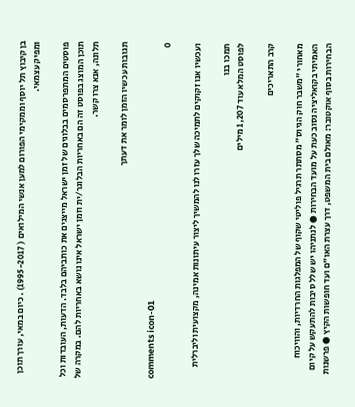בן קיבוץ תל יוסף וממקימי הפורום למען אנשי המילואים ( 1995-2017) . כיום במאי, עורך תוכן ומפיק עצמאי.

פוסטים המתפרסמים בבלוגים של זמן ישראל מייצגים את כותביהם בלבד. הדעות, העובדות וכל תוכן המוצג בפוסט זה הם באחריות הבלוגר/ית וזמן ישראל אינו נושא באחריות להם. במקרה של תלונה, אנא צרו קשר.

תגובות עכשיו הזמן לומר את דעתך

comments icon-01
0

ועכשיו אנו זקוקים לתמיכה שלך עזרו לנו להמשיך ליצור עיתונות אמינה, מקצועית וליברלית

תמכו בנו
לפוסט המלא עוד 1,207 מילים

קרב התאריכים

מאחורי "משבר חוק הגיוס" מסתתר תרגיל פוליטי שקוף של המפלגות החרדיות, והוויכוח האמיתי בקואליציה נסוב כעת על מועד הבחירות ● לנתניהו יש שלל סיבות להתעקש על קיום הבחירות בסוף אוקטובר: מאולם בית המשפט, דרך עצרת האו"ם ועד חופשות הקיץ ● פרשנות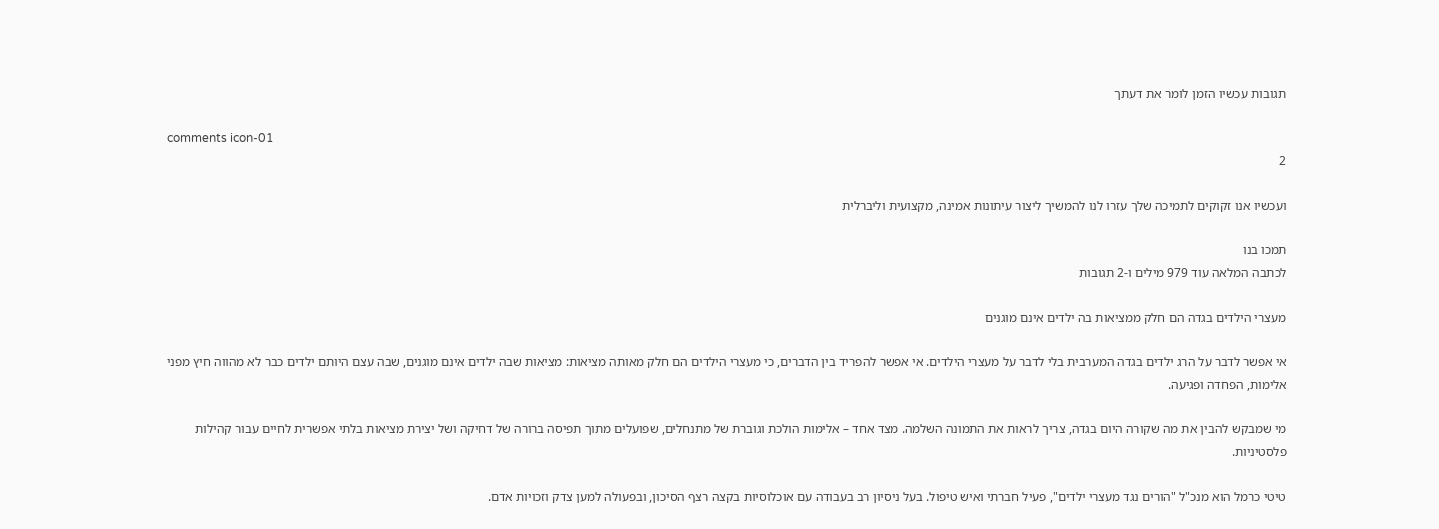תגובות עכשיו הזמן לומר את דעתך

comments icon-01
2

ועכשיו אנו זקוקים לתמיכה שלך עזרו לנו להמשיך ליצור עיתונות אמינה, מקצועית וליברלית

תמכו בנו
לכתבה המלאה עוד 979 מילים ו-2 תגובות

מעצרי הילדים בגדה הם חלק ממציאות בה ילדים אינם מוגנים

אי אפשר לדבר על הרג ילדים בגדה המערבית בלי לדבר על מעצרי הילדים. אי אפשר להפריד בין הדברים, כי מעצרי הילדים הם חלק מאותה מציאות: מציאות שבה ילדים אינם מוגנים, שבה עצם היותם ילדים כבר לא מהווה חיץ מפני אלימות, הפחדה ופגיעה.

מי שמבקש להבין את מה שקורה היום בגדה, צריך לראות את התמונה השלמה. מצד אחד – אלימות הולכת וגוברת של מתנחלים, שפועלים מתוך תפיסה ברורה של דחיקה ושל יצירת מציאות בלתי אפשרית לחיים עבור קהילות פלסטיניות.

טיטי כרמל הוא מנכ"ל "הורים נגד מעצרי ילדים", פעיל חברתי ואיש טיפול. בעל ניסיון רב בעבודה עם אוכלוסיות בקצה רצף הסיכון, ובפעולה למען צדק וזכויות אדם.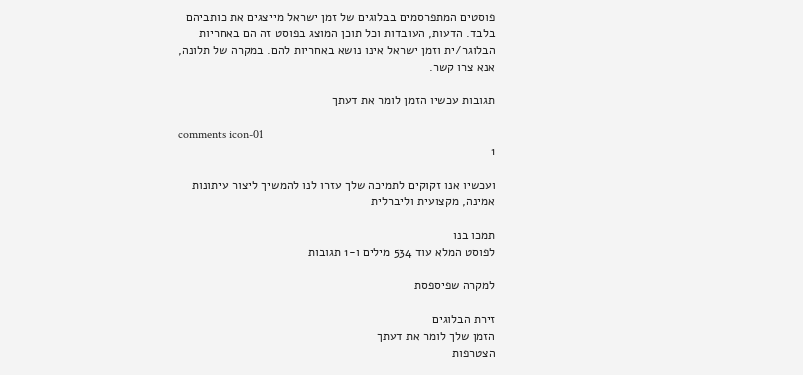פוסטים המתפרסמים בבלוגים של זמן ישראל מייצגים את כותביהם בלבד. הדעות, העובדות וכל תוכן המוצג בפוסט זה הם באחריות הבלוגר/ית וזמן ישראל אינו נושא באחריות להם. במקרה של תלונה, אנא צרו קשר.

תגובות עכשיו הזמן לומר את דעתך

comments icon-01
1

ועכשיו אנו זקוקים לתמיכה שלך עזרו לנו להמשיך ליצור עיתונות אמינה, מקצועית וליברלית

תמכו בנו
לפוסט המלא עוד 534 מילים ו-1 תגובות

למקרה שפיספסת

זירת הבלוגים
הזמן שלך לומר את דעתך
הצטרפות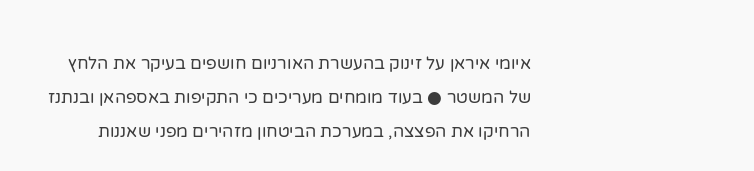איומי איראן על זינוק בהעשרת האורניום חושפים בעיקר את הלחץ של המשטר ● בעוד מומחים מעריכים כי התקיפות באספהאן ובנתנז הרחיקו את הפצצה, במערכת הביטחון מזהירים מפני שאננות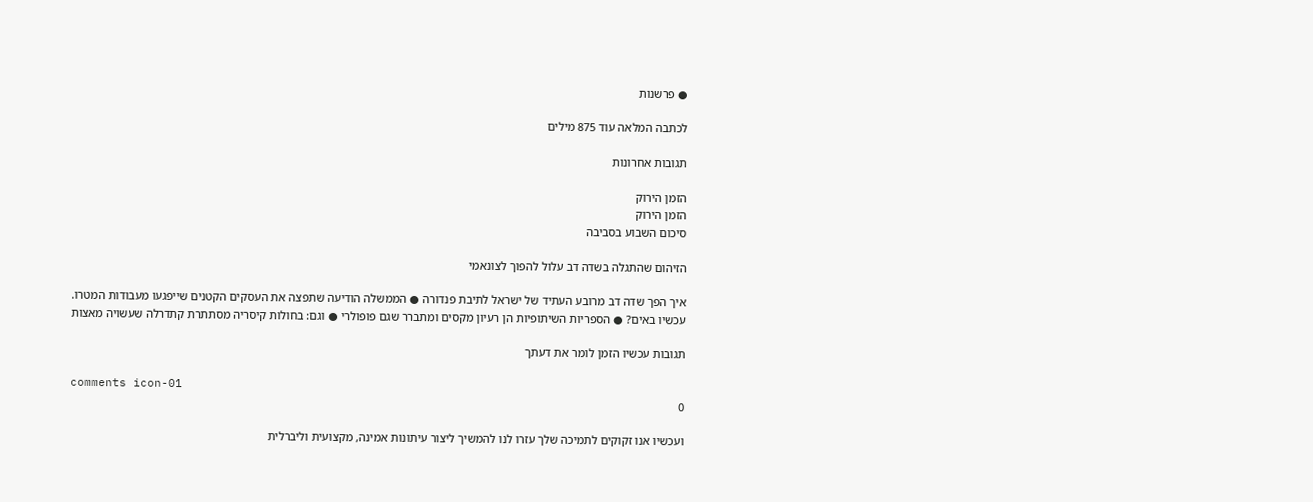● פרשנות

לכתבה המלאה עוד 875 מילים

תגובות אחרונות

הזמן הירוק
הזמן הירוק
סיכום השבוע בסביבה

הזיהום שהתגלה בשדה דב עלול להפוך לצונאמי

איך הפך שדה דב מרובע העתיד של ישראל לתיבת פנדורה ● הממשלה הודיעה שתפצה את העסקים הקטנים שייפגעו מעבודות המטרו. עכשיו באים? ● הספריות השיתופיות הן רעיון מקסים ומתברר שגם פופולרי ● וגם: בחולות קיסריה מסתתרת קתדרלה שעשויה מאצות

תגובות עכשיו הזמן לומר את דעתך

comments icon-01
0

ועכשיו אנו זקוקים לתמיכה שלך עזרו לנו להמשיך ליצור עיתונות אמינה, מקצועית וליברלית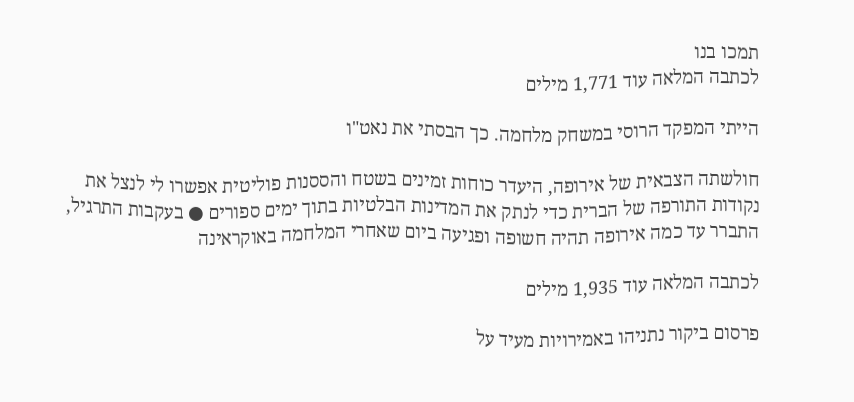תמכו בנו
לכתבה המלאה עוד 1,771 מילים

הייתי המפקד הרוסי במשחק מלחמה. כך הבסתי את נאט"ו

חולשתה הצבאית של אירופה, היעדר כוחות זמינים בשטח והססנות פוליטית אפשרו לי לנצל את נקודות התורפה של הברית כדי לנתק את המדינות הבלטיות בתוך ימים ספורים ● בעקבות התרגיל, התברר עד כמה אירופה תהיה חשופה ופגיעה ביום שאחרי המלחמה באוקראינה

לכתבה המלאה עוד 1,935 מילים

פרסום ביקור נתניהו באמירויות מעיד על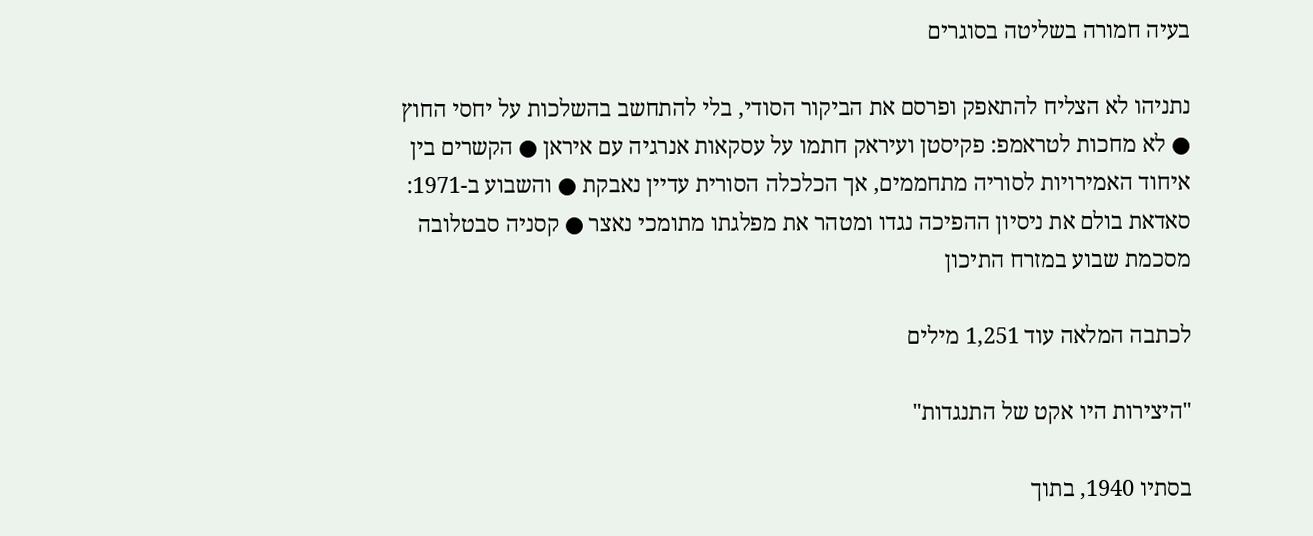בעיה חמורה בשליטה בסוגרים

נתניהו לא הצליח להתאפק ופרסם את הביקור הסודי, בלי להתחשב בהשלכות על יחסי החוץ ● לא מחכות לטראמפ: פקיסטן ועיראק חתמו על עסקאות אנרגיה עם איראן ● הקשרים בין איחוד האמירויות לסוריה מתחממים, אך הכלכלה הסורית עדיין נאבקת ● והשבוע ב-1971: סאדאת בולם את ניסיון ההפיכה נגדו ומטהר את מפלגתו מתומכי נאצר ● קסניה סבטלובה מסכמת שבוע במזרח התיכון

לכתבה המלאה עוד 1,251 מילים

"היצירות היו אקט של התנגדות"

בסתיו 1940, בתוך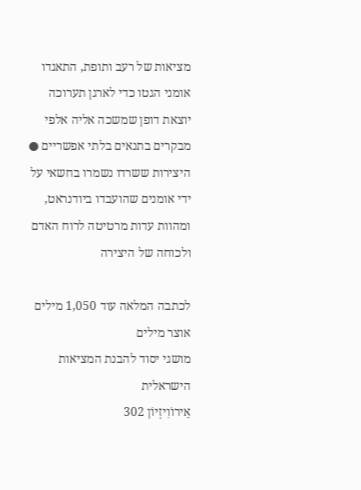מציאות של רעב ותופת, התאגדו אומני הגטו כדי לארגן תערוכה יוצאת דופן שמשכה אליה אלפי מבקרים בתנאים בלתי אפשריים ● היצירות ששרדו נשמרו בחשאי על ידי אומנים שהועבדו ביודנראט, ומהוות עדות מרטיטה לרוח האדם ולכוחה של היצירה

לכתבה המלאה עוד 1,050 מילים
אוצר מילים
מושגי יסוד להבנת המציאות הישראלית
אֵירוֹוִיזְיוֹן 302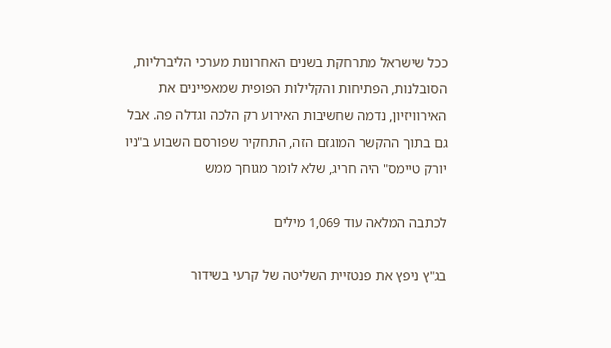ככל שישראל מתרחקת בשנים האחרונות מערכי הליברליות, הסובלנות, הפתיחות והקלילות הפופית שמאפיינים את האירוויזיון, נדמה שחשיבות האירוע רק הלכה וגדלה פה. אבל גם בתוך ההקשר המוגזם הזה, התחקיר שפורסם השבוע ב"ניו יורק טיימס" היה חריג, שלא לומר מגוחך ממש

לכתבה המלאה עוד 1,069 מילים

בג"ץ ניפץ את פנטזיית השליטה של קרעי בשידור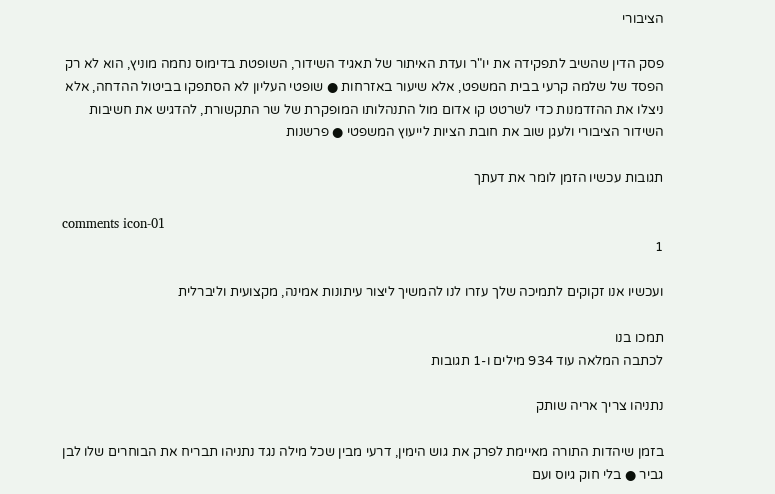הציבורי

פסק הדין שהשיב לתפקידה את יו"ר ועדת האיתור של תאגיד השידור, השופטת בדימוס נחמה מוניץ, הוא לא רק הפסד של שלמה קרעי בבית המשפט, אלא שיעור באזרחות ● שופטי העליון לא הסתפקו בביטול ההדחה, אלא ניצלו את ההזדמנות כדי לשרטט קו אדום מול התנהלותו המופקרת של שר התקשורת, להדגיש את חשיבות השידור הציבורי ולעגן שוב את חובת הציות לייעוץ המשפטי ● פרשנות

תגובות עכשיו הזמן לומר את דעתך

comments icon-01
1

ועכשיו אנו זקוקים לתמיכה שלך עזרו לנו להמשיך ליצור עיתונות אמינה, מקצועית וליברלית

תמכו בנו
לכתבה המלאה עוד 934 מילים ו-1 תגובות

נתניהו צריך אריה שותק

בזמן שיהדות התורה מאיימת לפרק את גוש הימין, דרעי מבין שכל מילה נגד נתניהו תבריח את הבוחרים שלו לבן גביר ● בלי חוק גיוס ועם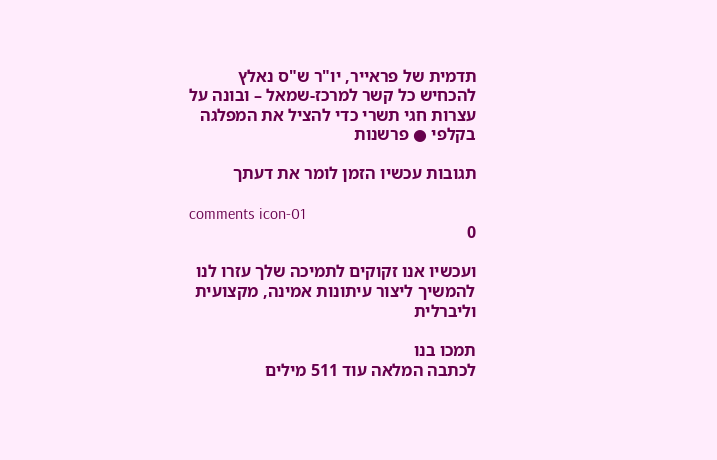תדמית של פראייר, יו"ר ש"ס נאלץ להכחיש כל קשר למרכז-שמאל – ובונה על עצרות חגי תשרי כדי להציל את המפלגה בקלפי ● פרשנות

תגובות עכשיו הזמן לומר את דעתך

comments icon-01
0

ועכשיו אנו זקוקים לתמיכה שלך עזרו לנו להמשיך ליצור עיתונות אמינה, מקצועית וליברלית

תמכו בנו
לכתבה המלאה עוד 511 מילים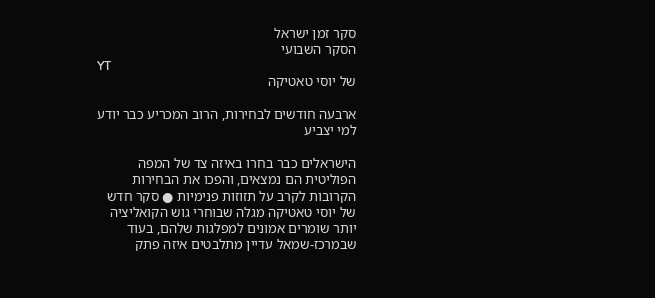סקר זמן ישראל
הסקר השבועי
YT
של יוסי טאטיקה

ארבעה חודשים לבחירות, הרוב המכריע כבר יודע למי יצביע

הישראלים כבר בחרו באיזה צד של המפה הפוליטית הם נמצאים, והפכו את הבחירות הקרובות לקרב על תזוזות פנימיות ● סקר חדש של יוסי טאטיקה מגלה שבוחרי גוש הקואליציה יותר שומרים אמונים למפלגות שלהם, בעוד שבמרכז-שמאל עדיין מתלבטים איזה פתק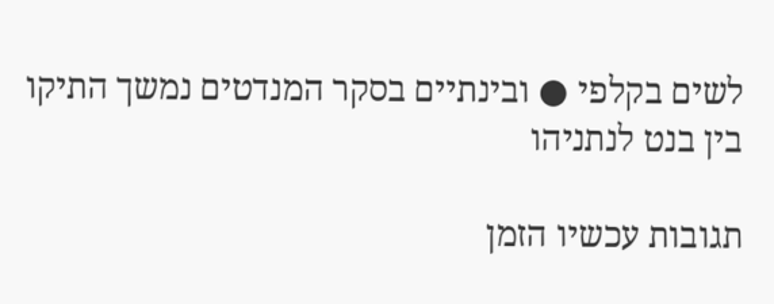לשים בקלפי ● ובינתיים בסקר המנדטים נמשך התיקו בין בנט לנתניהו

תגובות עכשיו הזמן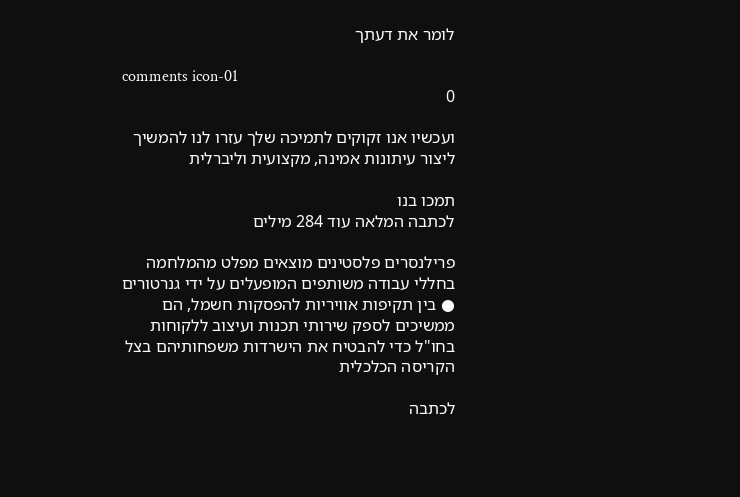לומר את דעתך

comments icon-01
0

ועכשיו אנו זקוקים לתמיכה שלך עזרו לנו להמשיך ליצור עיתונות אמינה, מקצועית וליברלית

תמכו בנו
לכתבה המלאה עוד 284 מילים

פרילנסרים פלסטינים מוצאים מפלט מהמלחמה בחללי עבודה משותפים המופעלים על ידי גנרטורים ● בין תקיפות אוויריות להפסקות חשמל, הם ממשיכים לספק שירותי תכנות ועיצוב ללקוחות בחו"ל כדי להבטיח את הישרדות משפחותיהם בצל הקריסה הכלכלית

לכתבה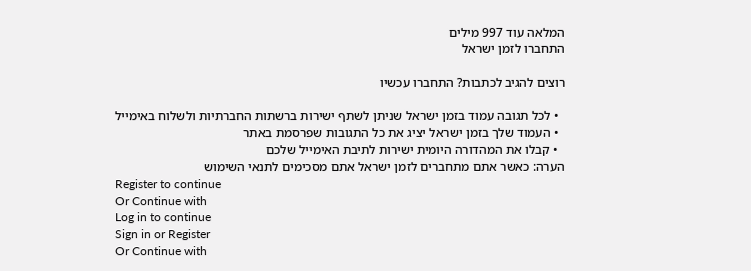המלאה עוד 997 מילים
התחברו לזמן ישראל

רוצים להגיב לכתבות? התחברו עכשיו

  • לכל תגובה עמוד בזמן ישראל שניתן לשתף ישירות ברשתות החברתיות ולשלוח באימייל
  • העמוד שלך בזמן ישראל יציג את כל התגובות שפרסמת באתר
  • קבלו את המהדורה היומית ישירות לתיבת האימייל שלכם
הערה: כאשר אתם מתחברים לזמן ישראל אתם מסכימים לתנאי השימוש
Register to continue
Or Continue with
Log in to continue
Sign in or Register
Or Continue with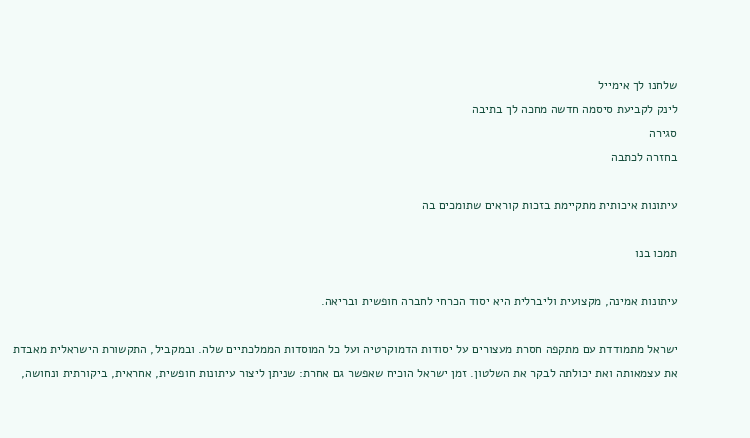שלחנו לך אימייל
לינק לקביעת סיסמה חדשה מחכה לך בתיבה
סגירה
בחזרה לכתבה

עיתונות איכותית מתקיימת בזכות קוראים שתומכים בה

תמכו בנו

עיתונות אמינה, מקצועית וליברלית היא יסוד הכרחי לחברה חופשית ובריאה.

ישראל מתמודדת עם מתקפה חסרת מעצורים על יסודות הדמוקרטיה ועל כל המוסדות הממלכתיים שלה. ובמקביל, התקשורת הישראלית מאבדת את עצמאותה ואת יכולתה לבקר את השלטון. זמן ישראל הוכיח שאפשר גם אחרת: שניתן ליצור עיתונות חופשית, אחראית, ביקורתית ונחושה,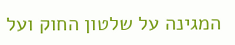המגינה על שלטון החוק ועל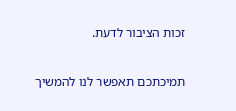זכות הציבור לדעת.

תמיכתכם תאפשר לנו להמשיך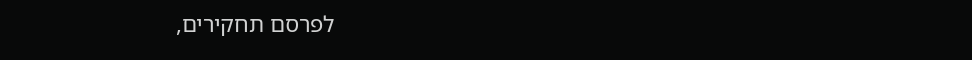לפרסם תחקירים,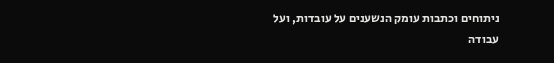ניתוחים וכתבות עומק הנשענים על עובדות, ועל עבודה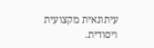עיתונאית מקצועית ויסודית.